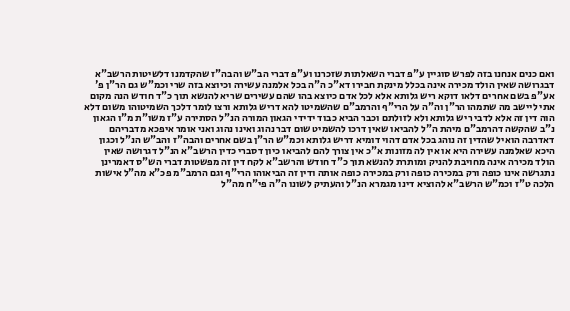ואם כנים אנחנו בזה לפרש סוגיין ע"פ דברי השאלתות שזכרנו וע"פ דברי הב"ש והבה"ז שהקדמנו דלשיטות הרשב"א דבגרושה שאין הולד מכירה אינה בכלל מינקת חבירו דא"כ ה"ה בכל אלמנה עשירה וכיוצא בזה שרי וכמ"ש גם הר"ן פ' אע"פ בשם אחרים דלאו דוקא ריש גלותא אלא לכל אדם כיוצא בהו שהם עשירים שריא להנשא תוך כ"ד חודש הנה מקום אתי ליישב מה שתמהו הר"ן וה"ה על הרי"ף והרמב"ם שהשמיטו להא דריש גלותא ורצו לומר דלכך השמיטוהו משום דלא הוה דין זה אלא לדבי ריש גלותא ולא לזולתם וכבר הביא כבוד ידידי הגאון המורה הנ"ל הסתירה ע"ז משו"ת מ"ו הגאון נ"ב שהקשה דהרמב"ם מיהת ה"ל להביאו שאין דרכו להשמיט שום דבר נהוג ואינו נהוג ואני אומר איפכא מדבריהם דאדרבה הואיל שהדין זה נוהג בכל אדם דהוי דומיא דריש גלותא וכמ"ש הר"ן בשם אחרים והבה"ז והב"ש הנ"ל וכגון היכא שאלמנה עשירה היא או אין לה מזונות א"כ אין צורך להם להביאו כיון דסברי כדין הרשב"א הנ"ל דגרושה שאין הולד מכירה אינה מחויבת להניק ומותרת להנשא תוך כ"ד חודש והרשב"א לקח דין זה מפשטות דברי הש"ס דאמרינן נתגרשה אינו כופה ורק במכירה כופה ורק במכירה כופה אותה ודין זה הביאוהו הרי"ף וגם הרמב"מ פכ"א מה"ל אישות הלכה ט"ז וכמ"ש הרשב"א להוציא דינו מגמרא הנ"ל והעתיק לשונו ה"ה פי"ח מה"ל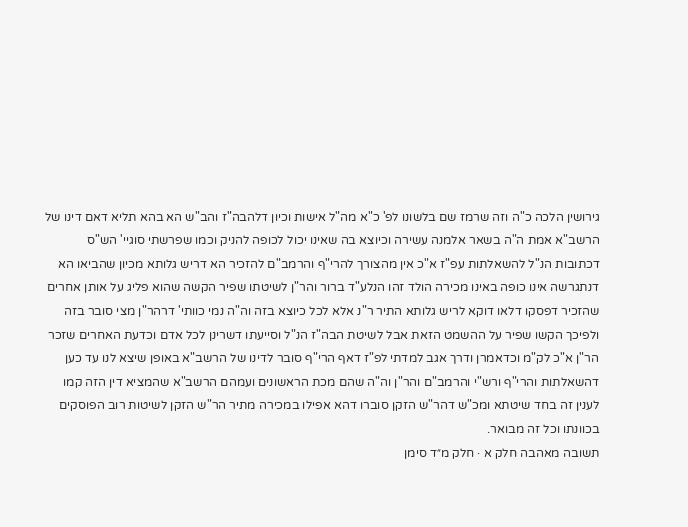גירושין הלכה כ"ה וזה שרמז שם בלשונו לפ' כ"א מה"ל אישות וכיון דלהבה"ז והב"ש הא בהא תליא דאם דינו של הרשב"א אמת ה"ה בשאר אלמנה עשירה וכיוצא בה שאינו יכול לכופה להניק וכמו שפרשתי סוגיי' הש"ס דכתובות הנ"ל להשאלתות עפ"ז א"כ אין מהצורך להרי"ף והרמב"ם להזכיר הא דריש גלותא מכיון שהביאו הא דנתגרשה אינו כופה באינו מכירה הולד זהו הנלע"ד ברור והר"ן לשיטתו שפיר הקשה שהוא פליג על אותן אחרים שהזכיר דפסקו דלאו דוקא לריש גלותא התיר ר"נ אלא לכל כיוצא בזה וה"ה נמי כוותי' דרהר"ן מצי סובר בזה ולפיכך הקשו שפיר על ההשמט הזאת אבל לשיטת הבה"ז הנ"ל וסייעתו דשרינן לכל אדם וכדעת האחרים שזכר הר"ן א"כ לק"מ וכדאמרן ודרך אגב למדתי לפ"ז דאף הרי"ף סובר לדינו של הרשב"א באופן שיצא לנו עד כען דהשאלתות והרי"ף ורש"י והרמב"ם והר"ן וה"ה שהם מכת הראשונים ועמהם הרשב"א שהמציא דין הזה קמו לענין זה בחד שיטתא ומכ"ש דהר"ש הזקן סוברו דהא אפילו במכירה מתיר הר"ש הזקן לשיטות רוב הפוסקים בכוונתו וכל זה מבואר.
תשובה מאהבה חלק א · חלק מ״ד סימן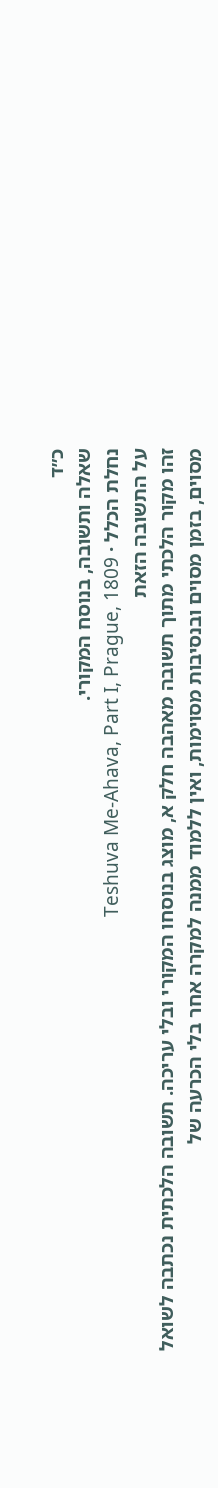כ״ד
שאלה ותשובה, בנוסח המקורי.
נחלת הכלל · Teshuva Me-Ahava, Part I, Prague, 1809
על התשובה הזאת
זהו מקור הלכתי מתוך תשובה מאהבה חלק א, מוצג בנוסחו המקורי ובלי עריכה. תשובה הלכתית נכתבה לשואל מסוים, בזמן מסוים ובנסיבות מסוימות, ואין ללמוד ממנה למקרה אחר בלי הכרעה של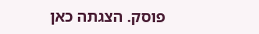פוסק. הצגתה כאן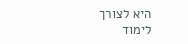היא לצורך לימוד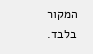המקור בלבד.